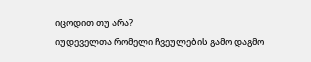იცოდით თუ არა?
იუდეველთა რომელი ჩვეულების გამო დაგმო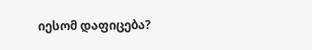იესომ დაფიცება?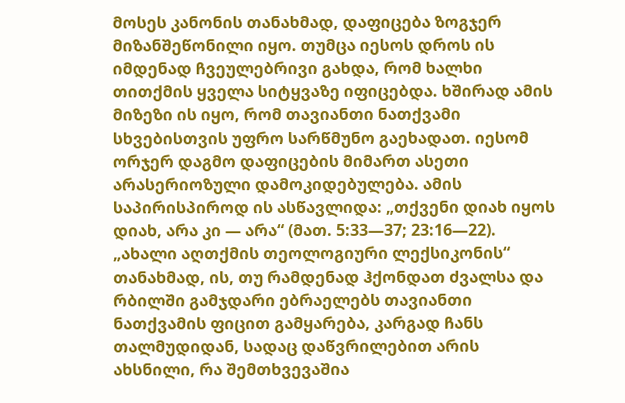მოსეს კანონის თანახმად, დაფიცება ზოგჯერ მიზანშეწონილი იყო. თუმცა იესოს დროს ის იმდენად ჩვეულებრივი გახდა, რომ ხალხი თითქმის ყველა სიტყვაზე იფიცებდა. ხშირად ამის მიზეზი ის იყო, რომ თავიანთი ნათქვამი სხვებისთვის უფრო სარწმუნო გაეხადათ. იესომ ორჯერ დაგმო დაფიცების მიმართ ასეთი არასერიოზული დამოკიდებულება. ამის საპირისპიროდ ის ასწავლიდა: „თქვენი დიახ იყოს დიახ, არა კი — არა“ (მათ. 5:33—37; 23:16—22).
„ახალი აღთქმის თეოლოგიური ლექსიკონის“ თანახმად, ის, თუ რამდენად ჰქონდათ ძვალსა და რბილში გამჯდარი ებრაელებს თავიანთი ნათქვამის ფიცით გამყარება, კარგად ჩანს თალმუდიდან, სადაც დაწვრილებით არის ახსნილი, რა შემთხვევაშია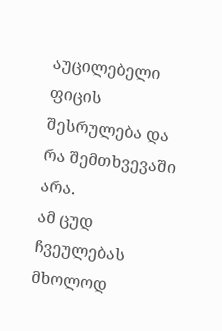აუცილებელი ფიცის შესრულება და რა შემთხვევაში არა.
ამ ცუდ ჩვეულებას მხოლოდ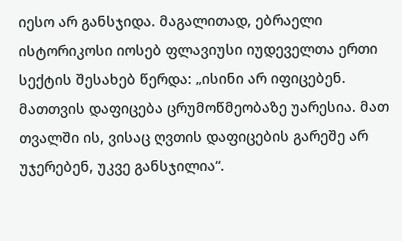იესო არ განსჯიდა. მაგალითად, ებრაელი ისტორიკოსი იოსებ ფლავიუსი იუდეველთა ერთი სექტის შესახებ წერდა: „ისინი არ იფიცებენ. მათთვის დაფიცება ცრუმოწმეობაზე უარესია. მათ თვალში ის, ვისაც ღვთის დაფიცების გარეშე არ უჯერებენ, უკვე განსჯილია“.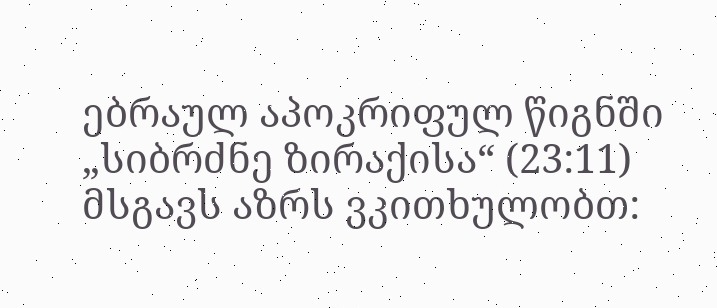ებრაულ აპოკრიფულ წიგნში „სიბრძნე ზირაქისა“ (23:11) მსგავს აზრს ვკითხულობთ: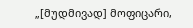„[მუდმივად] მოფიცარი,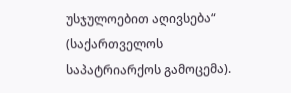უსჯულოებით აღივსება“ (საქართველოს საპატრიარქოს გამოცემა).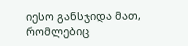იესო განსჯიდა მათ, რომლებიც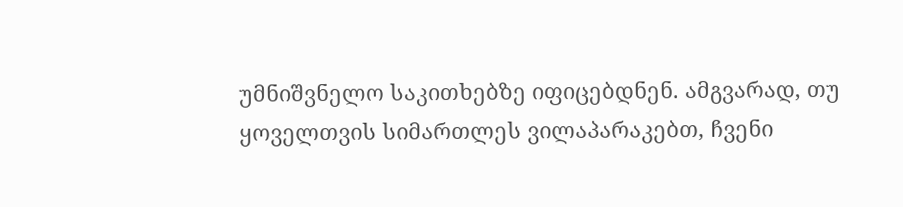უმნიშვნელო საკითხებზე იფიცებდნენ. ამგვარად, თუ ყოველთვის სიმართლეს ვილაპარაკებთ, ჩვენი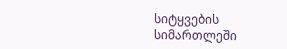სიტყვების სიმართლეში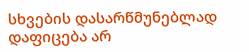სხვების დასარწმუნებლად დაფიცება არ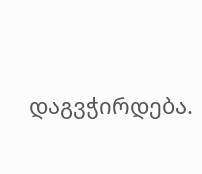დაგვჭირდება.